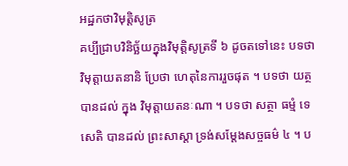អដ្ឋកថាវិមុតិ្តសូត្រ
គប្បីជ្រាបវិនិច្ឆ័យក្នុងវិមុត្តិសូត្រទី ៦ ដូចតទៅនេះ បទថា វិមុត្តាយតនានិ ប្រែថា ហេតុនៃការរួចផុត ។ បទថា យត្ថ បានដល់ ក្នុង វិមុត្តាយតនៈណា ។ បទថា សត្ថា ធម្មំ ទេសេតិ បានដល់ ព្រះសាស្តា ទ្រង់សម្តែងសច្ចធម៌ ៤ ។ ប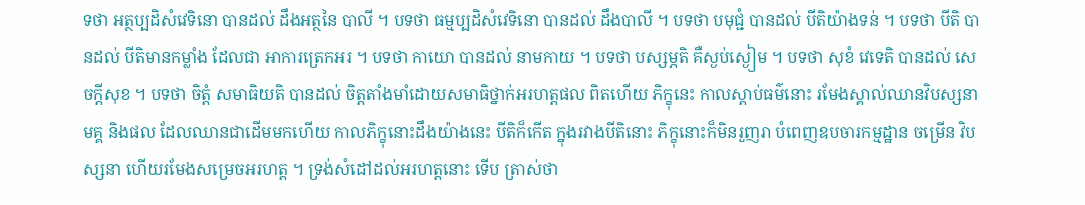ទថា អត្ថប្បដិសំវេទិនោ បានដល់ ដឹងអត្ថនៃ បាលី ។ បទថា ធម្មប្បដិសំវេទិនោ បានដល់ ដឹងបាលី ។ បទថា បមុជ្ជំ បានដល់ បីតិយ៉ាងទន់ ។ បទថា បីតិ បានដល់ បីតិមានកម្លាំង ដែលជា អាការត្រេកអរ ។ បទថា កាយោ បានដល់ នាមកាយ ។ បទថា បស្សម្ភតិ គឺស្ងប់ស្ងៀម ។ បទថា សុខំ វេទេតិ បានដល់ សេចក្តីសុខ ។ បទថា ចិត្តំ សមាធិយតិ បានដល់ ចិត្តតាំងមាំដោយសមាធិថ្នាក់អរហត្តផល ពិតហើយ ភិក្ខុនេះ កាលស្តាប់ធម៌នោះ រមែងស្គាល់ឈានវិបស្សនា មគ្គ និងផល ដែលឈានជាដើមមកហើយ កាលភិក្ខុនោះដឹងយ៉ាងនេះ បីតិក៏កើត ក្នុងរវាងបីតិនោះ ភិក្ខុនោះក៏មិនរួញរា បំពេញឧបចារកម្មដ្ឋាន ចម្រើន វិបស្សនា ហើយរមែងសម្រេចអរហត្ត ។ ទ្រង់សំដៅដល់អរហត្តនោះ ទើប ត្រាស់ថា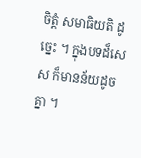ចិត្តំ សមាធិយតិ ដូច្នេះ ។ ក្នុងបទដ៏សេស ក៏មានន័យដូចគ្នា ។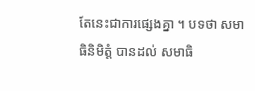តែនេះជាការផ្សេងគ្នា ។ បទថា សមាធិនិមិត្តំ បានដល់ សមាធិ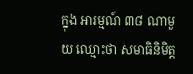ក្នុង អារម្មណ៍ ៣៨ ណាមួយ ឈ្មោះថា សមាធិនិមិត្ត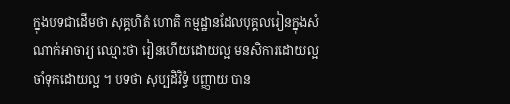ក្នុងបទជាដើមថា សុគ្គហិតំ ហោតិ កម្មដ្ឋានដែលបុគ្គលរៀនក្នុងសំណាក់អាចារ្យ ឈ្មោះថា រៀនហើយដោយល្អ មនសិការដោយល្អ ចាំទុកដោយល្អ ។ បទថា សុប្បដិវិទ្ធំ បញ្ញាយ បាន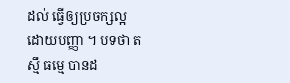ដល់ ធ្វើឲ្យប្រចក្សល្អ ដោយបញ្ញា ។ បទថា តស្មឹ ធម្មេ បានដ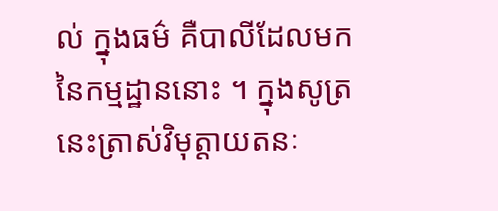ល់ ក្នុងធម៌ គឺបាលីដែលមកនៃកម្មដ្ឋាននោះ ។ ក្នុងសូត្រ នេះត្រាស់វិមុត្តាយតនៈ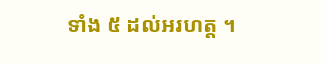ទាំង ៥ ដល់អរហត្ត ។